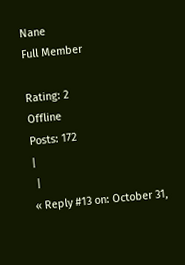Nane
Full Member

Rating: 2
Offline
Posts: 172
|
 |
« Reply #13 on: October 31,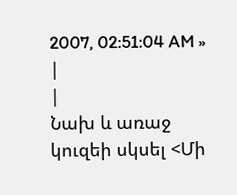2007, 02:51:04 AM » |
|
Նախ և առաջ կուզեի սկսել <Մի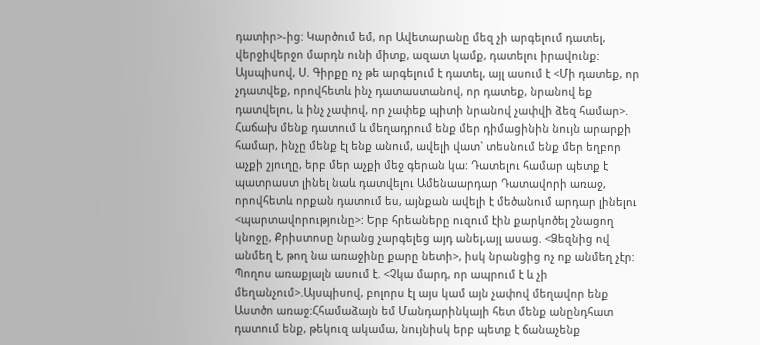դատիր>-ից: Կարծում եմ, որ Ավետարանը մեզ չի արգելում դատել, վերջիվերջո մարդն ունի միտք, ազատ կամք, դատելու իրավունք: Այսպիսով, Ս. Գիրքը ոչ թե արգելում է դատել, այլ ասում է <Մի դատեք, որ չդատվեք, որովհետև ինչ դատաստանով, որ դատեք, նրանով եք դատվելու, և ինչ չափով, որ չափեք պիտի նրանով չափվի ձեզ համար>. Հաճախ մենք դատում և մեղադրում ենք մեր դիմացինին նույն արարքի համար, ինչը մենք էլ ենք անում, ավելի վատ` տեսնում ենք մեր եղբոր աչքի շյուղը, երբ մեր աչքի մեջ գերան կա: Դատելու համար պետք է պատրաստ լինել նաև դատվելու Ամենաարդար Դատավորի առաջ, որովհետև որքան դատում ես, այնքան ավելի է մեծանում արդար լինելու <պարտավորությունը>: Երբ հրեաները ուզում էին քարկոծել շնացող կնոջը, Քրիստոսը նրանց չարգելեց այդ անել,այլ ասաց. <Ձեզնից ով անմեղ է, թող նա առաջինը քարը նետի>, իսկ նրանցից ոչ ոք անմեղ չէր: Պողոս առաքյալն ասում է. <Չկա մարդ, որ ապրում է և չի մեղանչում>.Այսպիսով, բոլորս էլ այս կամ այն չափով մեղավոր ենք Աստծո առաջ:Հհամաձայն եմ Մանդարինկայի հետ մենք անընդհատ դատում ենք, թեկուզ ակամա, նույնիսկ երբ պետք է ճանաչենք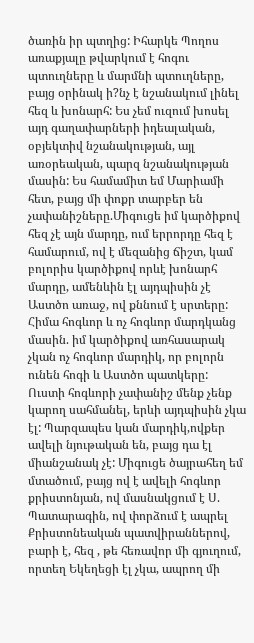ծառին իր պտղից: Իհարկե Պողոս առաքյալը թվարկում է հոգու պտուղները և մարմնի պտուղները, բայց օրինակ ի?նչ է նշանակում լինել հեզ և խոնարհ: Ես չեմ ուզում խոսել այդ գաղափարների իդեալական, օբյեկտիվ նշանակության, այլ առօրեական, պարզ նշանակության մասին: Ես համամիտ եմ Մարիամի հետ, բայց մի փոքր տարբեր են չափանիշները.Միգուցե իմ կարծիքով հեզ չէ այն մարդը, ում երրորդը հեզ է համարում, ով է մեզանից ճիշտ, կամ բոլորիս կարծիքով որևէ խոնարհ մարդը, ամենևին էլ այդպիսին չէ Աստծո առաջ, ով քննում է սրտերը: Հիմա հոգևոր և ոչ հոգևոր մարդկանց մասին. իմ կարծիքով առհասարակ չկան ոչ հոգևոր մարդիկ, որ բոլորն ունեն հոգի և Աստծո պատկերը: Ուստի հոգևորի չափանիշ մենք չենք կարող սահմանել, երևի այդպիսին չկա էլ: Պարզապես կան մարդիկ,ովքեր ավելի նյութական են, բայց դա էլ միանշանակ չէ: Միգուցե ծայրահեղ եմ մտածում, բայց ով է ավելի հոգևոր քրիստոնյան, ով մասնակցում է Ս. Պատարագին, ով փորձում է ապրել Քրիստոնեական պատվիրաններով, բարի է, հեզ , թե հեռավոր մի գյուղում, որտեղ Եկեղեցի էլ չկա, ապրող մի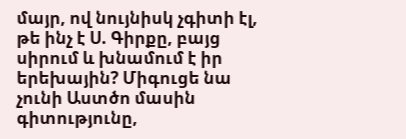մայր, ով նույնիսկ չգիտի էլ, թե ինչ է Ս. Գիրքը, բայց սիրում և խնամում է իր երեխային? Միգուցե նա չունի Աստծո մասին գիտությունը,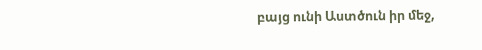բայց ունի Աստծուն իր մեջ,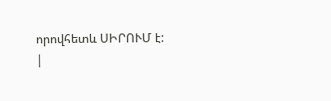որովհետև ՍԻՐՈՒՄ է:
|